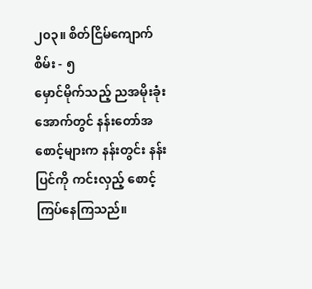၂၀၃။ စိတ်ငြိမ်ကျောက်စိမ်း - ၅
မှောင်မိုက်သည့် ညအမိုးခုံးအောက်တွင် နန်းတော်အစောင့်များက နန်းတွင်း နန်းပြင်ကို ကင်းလှည့် စောင့်ကြပ်နေကြသည်။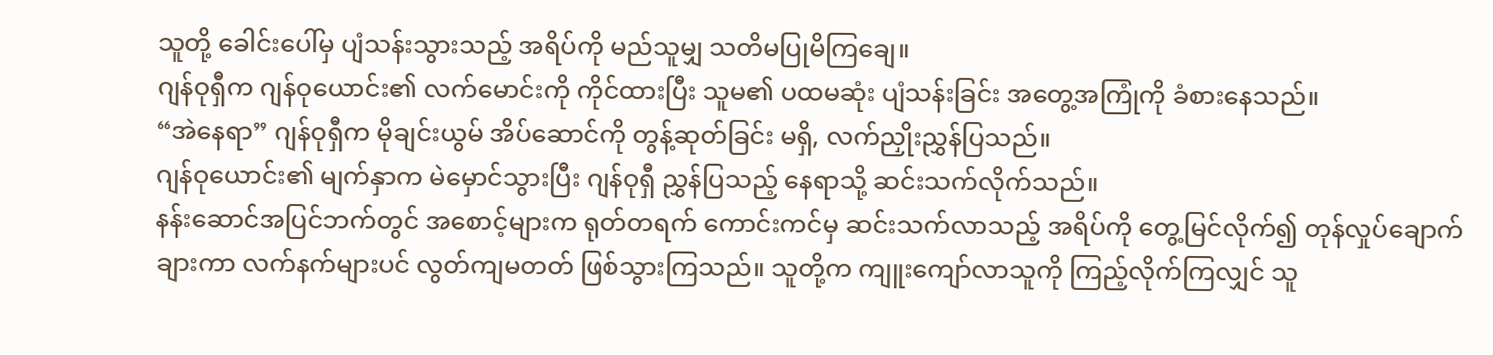သူတို့ ခေါင်းပေါ်မှ ပျံသန်းသွားသည့် အရိပ်ကို မည်သူမျှ သတိမပြုမိကြချေ။
ဂျန်ဝုရှီက ဂျန်ဝုယောင်း၏ လက်မောင်းကို ကိုင်ထားပြီး သူမ၏ ပထမဆုံး ပျံသန်းခြင်း အတွေ့အကြုံကို ခံစားနေသည်။
“အဲနေရာ” ဂျန်ဝုရှီက မိုချင်းယွမ် အိပ်ဆောင်ကို တွန့်ဆုတ်ခြင်း မရှိ, လက်ညှိုးညွှန်ပြသည်။
ဂျန်ဝုယောင်း၏ မျက်နှာက မဲမှောင်သွားပြီး ဂျန်ဝုရှီ ညွှန်ပြသည့် နေရာသို့ ဆင်းသက်လိုက်သည်။
နန်းဆောင်အပြင်ဘက်တွင် အစောင့်များက ရုတ်တရက် ကောင်းကင်မှ ဆင်းသက်လာသည့် အရိပ်ကို တွေ့မြင်လိုက်၍ တုန်လှုပ်ချောက်ချားကာ လက်နက်များပင် လွတ်ကျမတတ် ဖြစ်သွားကြသည်။ သူတို့က ကျူးကျော်လာသူကို ကြည့်လိုက်ကြလျှင် သူ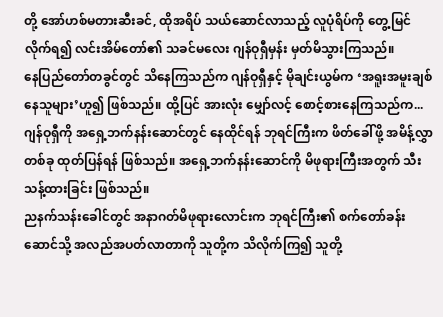တို့ အော်ဟစ်မတားဆီးခင်, ထိုအရိပ် သယ်ဆောင်လာသည့် လူပုံရိပ်ကို တွေ့မြင်လိုက်ရ၍ လင်းအိမ်တော်၏ သခင်မလေး ဂျန်ဝုရှီမှန်း မှတ်မိသွားကြသည်။
နေပြည်တော်တခွင်တွင် သိနေကြသည်က ဂျန်ဝုရှီနှင့် မိုချင်းယွမ်က ‘အရူးအမူးချစ်နေသူများ’ဟူ၍ ဖြစ်သည်။ ထို့ပြင် အားလုံး မျှော်လင့် စောင့်စားနေကြသည်က... ဂျန်ဝုရှီကို အရှေ့ဘက်နန်းဆောင်တွင် နေထိုင်ရန် ဘုရင်ကြီးက ဖိတ်ခေါ်ဖို့ အမိန့်လွှာတစ်ခု ထုတ်ပြန်ရန် ဖြစ်သည်။ အရှေ့ဘက်နန်းဆောင်ကို မိဖုရားကြီးအတွက် သီးသန့်ထားခြင်း ဖြစ်သည်။
ညနက်သန်းခေါင်တွင် အနာဂတ်မိဖုရားလောင်းက ဘုရင်ကြီး၏ စက်တော်ခန်းဆောင်သို့ အလည်အပတ်လာတာကို သူတို့က သိလိုက်ကြ၍ သူတို့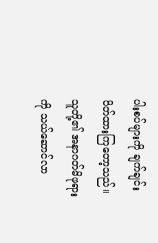ပါးစပ်များကို ချက်ချင်း ပိတ်ထားကြတော့သည်။ သူတို့၏ အနာဂတ်မိဖုရားကို သယ်ဆောင်လာ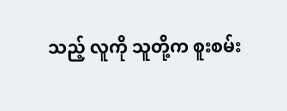သည့် လူကို သူတို့က စူးစမ်း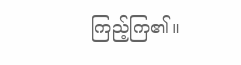ကြည့်ကြ၏။